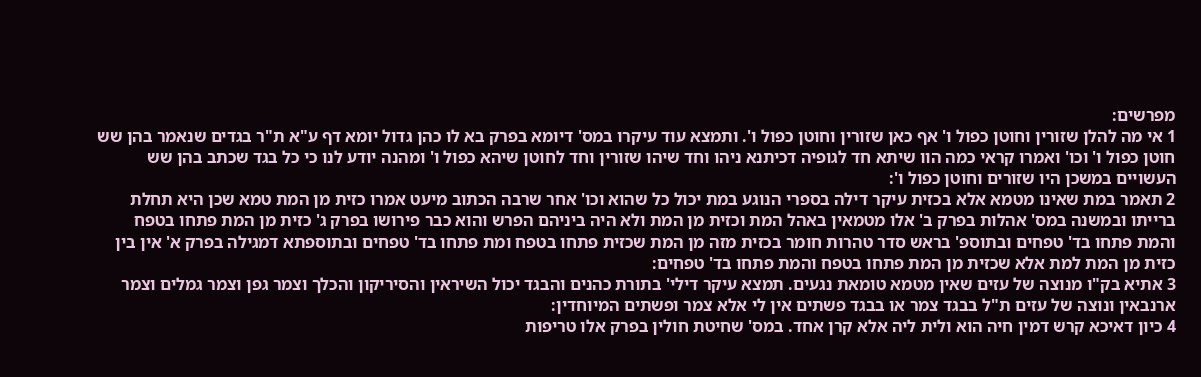מפרשים:
1 אי מה להלן שזורין וחוטן כפול ו' אף כאן שזורין וחוטן כפול ו'. ותמצא עוד עיקרו במס' דיומא בפרק בא לו כהן גדול יומא דף ע"א ת"ר בגדים שנאמר בהן שש חוטן כפול ו' וכו' ואמרו קראי כמה הוו שיתא חד לגופיה דכיתנא ניהו וחד שיהו שזורין וחד לחוטן שיהא כפול ו' ומהנה יודע לנו כי כל בגד שכתב בהן שש העשויים במשכן היו שזורים וחוטן כפול ו':
2 תאמר במת שאינו מטמא אלא בכזית עיקר דילה בספרי הנוגע במת יכול כל שהוא וכו' אחר שרבה הכתוב מיעט אמרו כזית מן המת טמא שכן היא תחלת ברייתו ובמשנה במס' אהלות בפרק ב' אלו מטמאין באהל המת וכזית מן המת ולא היה ביניהם הפרש והוא כבר פירושו בפרק ג' כזית מן המת פתחו בטפח והמת פתחו בד' טפחים ובתוספ' בראש סדר טהרות חומר בכזית מזה מן המת שכזית פתחו בטפח ומת פתחו בד' טפחים ובתוספתא דמגילה בפרק א' אין בין כזית מן המת למת אלא שכזית מן המת פתחו בטפח והמת פתחו בד' טפחים:
3 אתיא בק"ו מנוצה של עזים שאין מטמא טומאת נגעים. תמצא עיקר דילי' בתורת כהנים והבגד יכול השיראין והסיריקון והכלך וצמר גפן וצמר גמלים וצמר ארנבאין ונוצה של עזים ת"ל בבגד צמר או בבגד פשתים אין לי אלא צמר ופשתים המיוחדין:
4 כיון דאיכא קרש דמין חיה הוא ולית ליה אלא קרן אחד. במס' שחיטת חולין בפרק אלו טריפות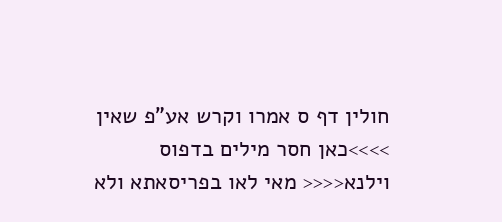חולין דף ס אמרו וקרש אע"פ שאין >>>>כאן חסר מילים בדפוס וילנא<<<< מאי לאו בפריסאתא ולא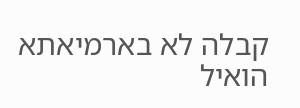קבלה לא בארמיאתא הואיל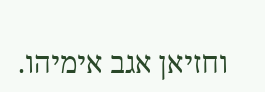וחזיאן אגב אימיהו.